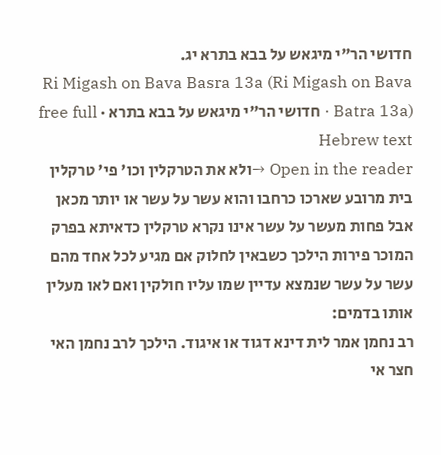חדושי הר"י מיגאש על בבא בתרא יג.
Ri Migash on Bava Basra 13a (Ri Migash on Bava Batra 13a) · חדושי הר"י מיגאש על בבא בתרא · free full Hebrew text
Open in the reader →ולא את הטרקלין וכו' פי' טרקלין בית מרובע שארכו כרחבו והוא עשר על עשר או יותר מכאן אבל פחות מעשר על עשר אינו נקרא טרקלין כדאיתא בפרק המוכר פירות הילכך כשבאין לחלוק אם מגיע לכל אחד מהם עשר על עשר שנמצא עדיין שמו עליו חולקין ואם לאו מעלין אותו בדמים:
רב נחמן אמר לית דינא דגוד או איגוד. הילכך לרב נחמן האי חצר אי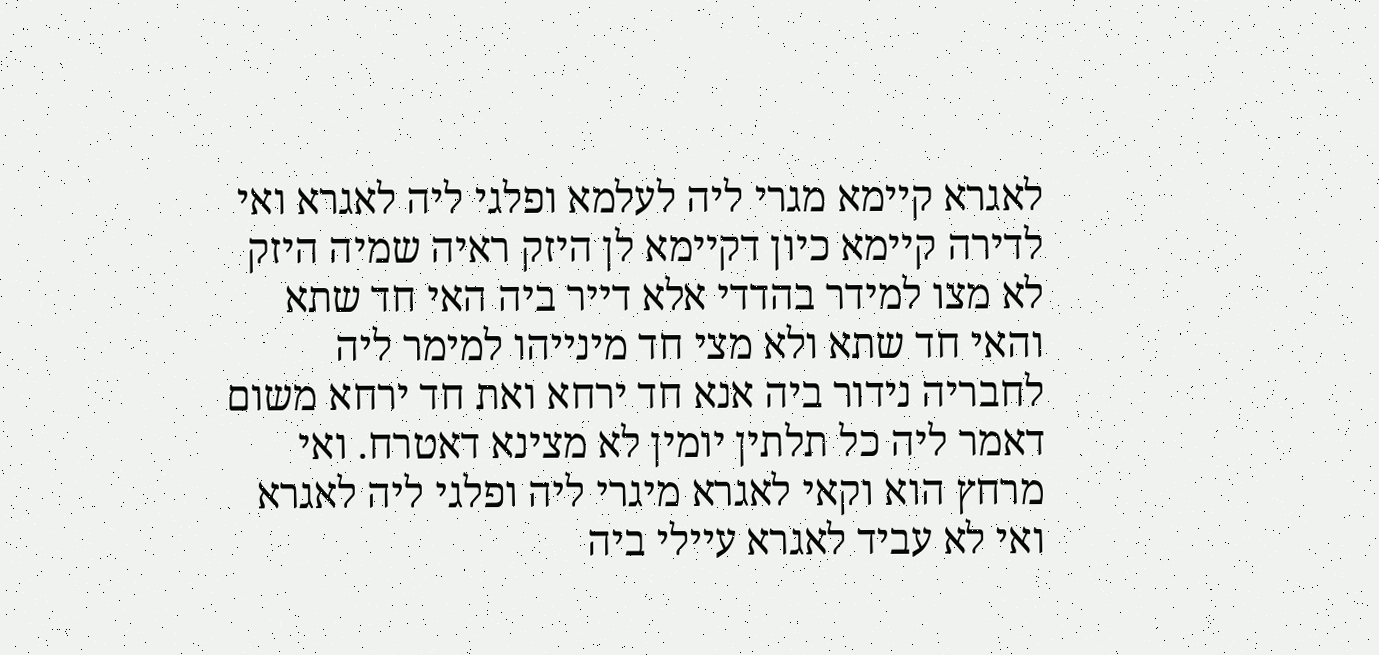לאגרא קיימא מגרי ליה לעלמא ופלגי ליה לאגרא ואי לדירה קיימא כיון דקיימא לן היזק ראיה שמיה היזק לא מצו למידר בהדדי אלא דייר ביה האי חד שתא והאי חד שתא ולא מצי חד מינייהו למימר ליה לחבריה נידור ביה אנא חד ירחא ואת חד ירחא משום דאמר ליה כל תלתין יומין לא מצינא דאטרח. ואי מרחץ הוא וקאי לאגרא מיגרי ליה ופלגי ליה לאגרא ואי לא עביד לאגרא עיילי ביה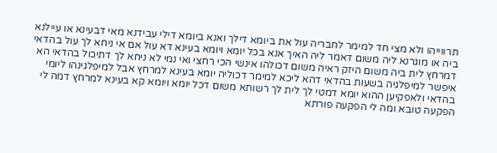תרווייהו ולא מצי חד למימר לחבריה עול את ביומא דילך ואנא ביומא דילי עבידנא מאי דבעינא או עיילנא ביה או מוגרנא ליה משום דאמר ליה האיך אנא בכל יומא ויומא בעינא דא עול אם אי ניחא לך עול בהדאי דמרחץ לית ביה משום היזק ראיה משום דכולהו אינשי הכי רחצי ואי נמי לא ניחא לך דתיכול בהדאי הא איפשר למיפלגיה בשעות בהדאי דהא ליכא למימר דכוליה יומא בעינא למרחץ אבל למיפלגינהו ליומי בהדאי ולאפקיען ההוא יומא דמטי לך לית לך רשותא משום דכל יומא ויומא קא בעינא למרחץ דמה לי הפקעה טובא ומה לי הפקעה פורתא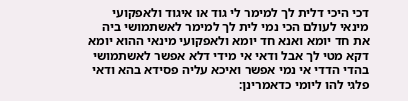דכי היכי דלית לך למימר לי גוד או איגוד ולאפקועי מינאי לעולם הכי נמי לית לך למימר לאשתמושי ביה את חד יומא ואנא חד יומא ולאפקועי מינאי ההוא יומא דקא מטי לך אבל ודאי אי מידי דלא אפשר לאשתמושי בהדי הדדי אי נמי אפשר ואיכא עליה פסידא בהא ודאי פלגי להו ליומי כדאמרינן: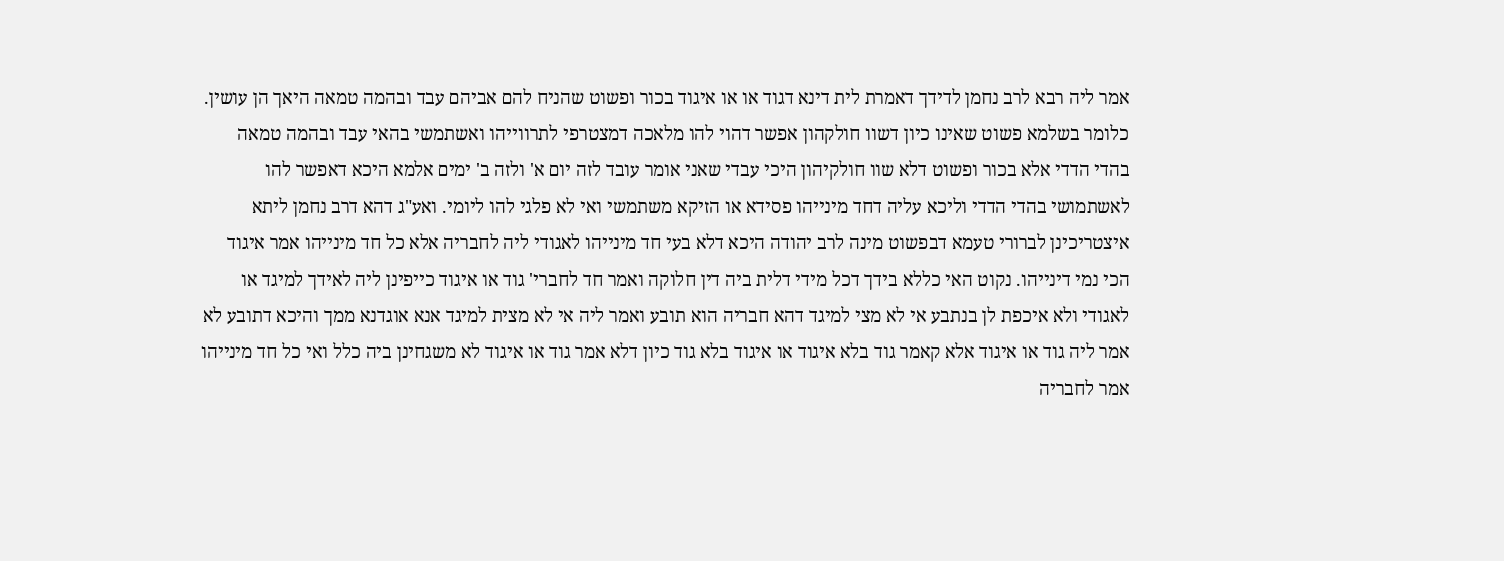אמר ליה רבא לרב נחמן לדידך דאמרת לית דינא דגוד או או איגוד בכור ופשוט שהניח להם אביהם עבד ובהמה טמאה היאך הן עושין. כלומר בשלמא פשוט שאינו כיון דשוו חולקהון אפשר דהוי להו מלאכה דמצטרפי לתרווייהו ואשתמשי בהאי עבד ובהמה טמאה בהדי הדדי אלא בכור ופשוט דלא שוו חולקיהון היכי עבדי שאני אומר עובד לזה יום א' ולזה ב' ימים אלמא היכא דאפשר להו לאשתמושי בהדי הדדי וליכא עליה דחד מינייהו פסידא או הזיקא משתמשי ואי לא פלגי להו ליומי. ואע"ג דהא דרב נחמן ליתא איצטריכינן לברורי טעמא דבפשוט מינה לרב יהודה היכא דלא בעי חד מינייהו לאגודי ליה לחבריה אלא כל חד מינייהו אמר איגוד הכי נמי דינייהו. נקוט האי כללא בידך דכל מידי דלית ביה דין חלוקה ואמר חד לחברי' גוד או איגוד כייפינן ליה לאידך למיגד או לאגודי ולא איכפת לן בנתבע אי לא מצי למיגד דהא חבריה הוא תובע ואמר ליה אי לא מצית למיגד אנא אוגדנא ממך והיכא דתובע לא אמר ליה גוד או איגוד אלא קאמר גוד בלא איגוד או איגוד בלא גוד כיון דלא אמר גוד או איגוד לא משגחינן ביה כלל ואי כל חד מינייהו אמר לחבריה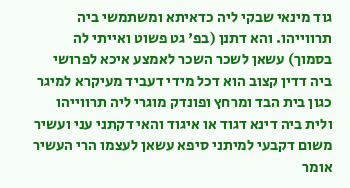גוד מינאי שבקי ליה כדאיתא ומשתמשי ביה תרווייהו. והא דתנן (בפ' גט פשוט ואייתי לה בסמוך) עשאן לשכר השכר לאמצע איכא לפרושי ביה דדין קצוב הוא דכל מידי דעביד מעיקרא למיגר כגון בית הבד ומרחץ ופונדק מוגרי ליה תרווייהו ולית ביה דינא דגוד או איגוד והאי דקתני עני ועשיר משום דקבעי למיתני סיפא עשאן לעצמו הרי העשיר אומר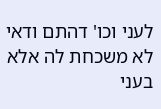לעני וכו' דהתם ודאי לא משכחת לה אלא בעני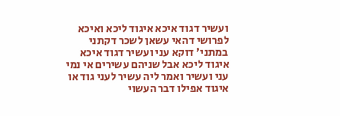ועשיר דגוד איכא איגוד ליכא ואיכא לפרושי דהאי עשאן לשכר דקתני במתני' דוקא עני ועשיר דגוד איכא איגוד ליכא אבל שניהם עשירים אי נמי עני ועשיר ואמר ליה עשיר לעני גוד או איגוד אפילו דבר העשוי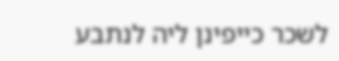לשכר כייפינן ליה לנתבע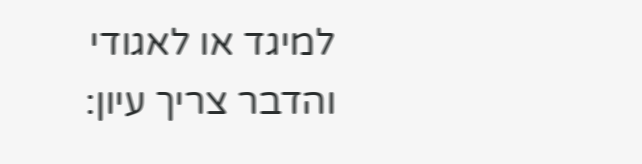למיגד או לאגודי והדבר צריך עיון: